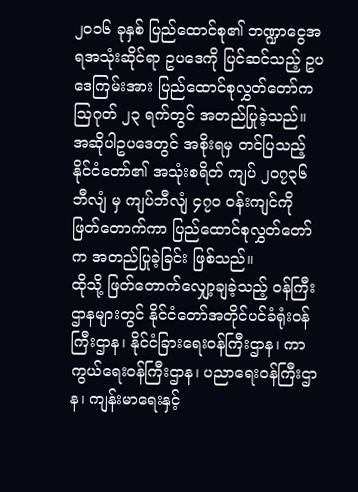၂၀၁၆ ခုနှစ် ပြည်ထောင်စု၏ ဘဏ္ဍာငွေအရအသုံးဆိုင်ရာ ဥပဒေကို ပြင်ဆင်သည့် ဥပဒေကြမ်းအား ပြည်ထောင်စုလွှတ်တော်က သြဂုတ် ၂၃ ရက်တွင် အတည်ပြုခဲ့သည်။ အဆိုပါဥပဒေတွင် အစိုးရမှ တင်ပြသည့် နိုင်ငံတော်၏ အသုံးစရိတ် ကျပ် ၂၀၇၃၆ ဘီလျံ မှ ကျပ်ဘီလျံ ၄၇၀ ဝန်းကျင်ကို ဖြတ်တောက်ကာ ပြည်ထောင်စုလွှတ်တော်က အတည်ပြုခဲ့ခြင်း ဖြစ်သည်။
ထိုသို့ ဖြတ်တောက်လျှော့ချခဲ့သည့် ဝန်ကြီးဌာနများတွင် နိုင်ငံတော်အတိုင်ပင်ခံရုံးဝန်ကြီးဌာန၊ နိုင်ငံခြားရေးဝန်ကြီးဌာန၊ ကာကွယ်ရေးဝန်ကြီးဌာန၊ ပညာရေးဝန်ကြီးဌာန၊ ကျန်းမာရေးနှင့်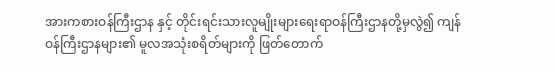အားကစားဝန်ကြီးဌာန နှင့် တိုင်းရင်းသားလူမျိုးများရေးရာဝန်ကြီးဌာနတို့မှလွဲ၍ ကျန်ဝန်ကြီးဌာနများ၏ မူလအသုံးစရိတ်များကို ဖြတ်တောက်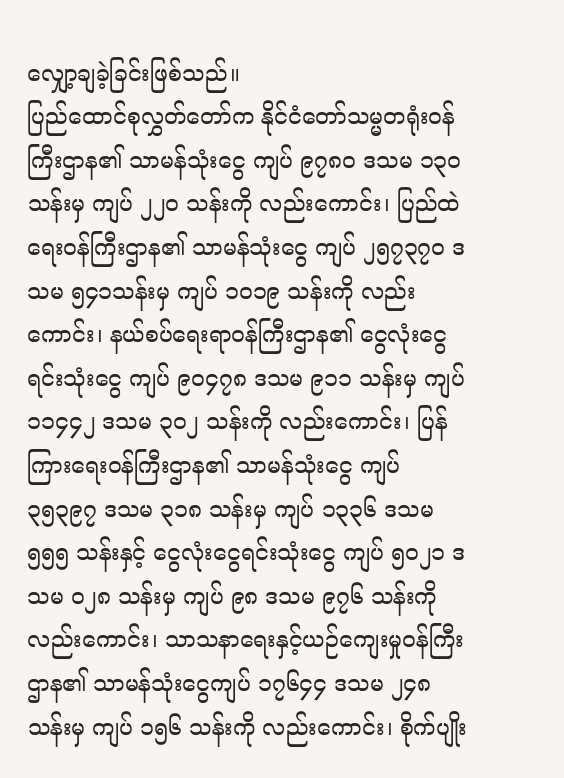လျှော့ချခဲ့ခြင်းဖြစ်သည်။
ပြည်ထောင်စုလွှတ်တော်က နိုင်ငံတော်သမ္မတရုံးဝန်ကြီးဌာန၏ သာမန်သုံးငွေ ကျပ် ၉၇၈၀ ဒသမ ၁၃၀ သန်းမှ ကျပ် ၂၂၀ သန်းကို လည်းကောင်း၊ ပြည်ထဲရေးဝန်ကြီးဌာန၏ သာမန်သုံးငွေ ကျပ် ၂၅၇၃၇၀ ဒသမ ၅၄၁သန်းမှ ကျပ် ၁၀၁၉ သန်းကို လည်းကောင်း၊ နယ်စပ်ရေးရာဝန်ကြီးဌာန၏ ငွေလုံးငွေရင်းသုံးငွေ ကျပ် ၉၀၄၇၈ ဒသမ ၉၁၁ သန်းမှ ကျပ် ၁၁၄၄၂ ဒသမ ၃၀၂ သန်းကို လည်းကောင်း၊ ပြန်ကြားရေးဝန်ကြီးဌာန၏ သာမန်သုံးငွေ ကျပ် ၃၅၃၉၇ ဒသမ ၃၁၈ သန်းမှ ကျပ် ၁၃၃၆ ဒသမ ၅၅၅ သန်းနှင့် ငွေလုံးငွေရင်းသုံးငွေ ကျပ် ၅၀၂၁ ဒသမ ၀၂၈ သန်းမှ ကျပ် ၉၈ ဒသမ ၉၇၆ သန်းကို လည်းကောင်း၊ သာသနာရေးနှင့်ယဉ်ကျေးမှုဝန်ကြီးဌာန၏ သာမန်သုံးငွေကျပ် ၁၇၆၄၄ ဒသမ ၂၄၈ သန်းမှ ကျပ် ၁၅၆ သန်းကို လည်းကောင်း၊ စိုက်ပျိုး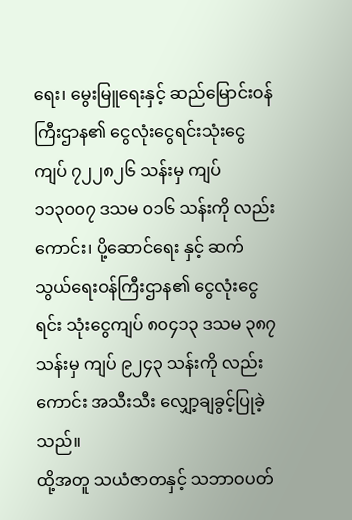ရေး၊ မွေးမြူရေးနှင့် ဆည်မြောင်းဝန်ကြီးဌာန၏ ငွေလုံးငွေရင်းသုံးငွေ ကျပ် ၇၂၂၈၂၆ သန်းမှ ကျပ် ၁၁၃၀၀၇ ဒသမ ၀၁၆ သန်းကို လည်းကောင်း၊ ပို့ဆောင်ရေး နှင့် ဆက်သွယ်ရေးဝန်ကြီးဌာန၏ ငွေလုံးငွေရင်း သုံးငွေကျပ် ၈၀၄၁၃ ဒသမ ၃၈၇ သန်းမှ ကျပ် ၉၂၄၃ သန်းကို လည်းကောင်း အသီးသီး လျှော့ချခွင့်ပြုခဲ့သည်။
ထို့အတူ သယံဇာတနှင့် သဘာဝပတ်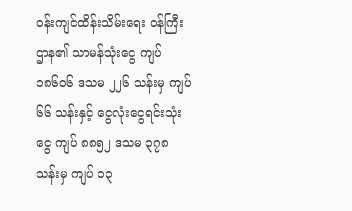ဝန်းကျင်ထိန်းသိမ်းရေး ဝန်ကြီးဌာန၏ သာမန်သုံးငွေ ကျပ် ၁၈၆၀၆ ဒသမ ၂၂၆ သန်းမှ ကျပ် ၆၆ သန်းနှင့် ငွေလုံးငွေရင်းသုံးငွေ ကျပ် ၈၈၅၂ ဒသမ ၃၇၈ သန်းမှ ကျပ် ၁၃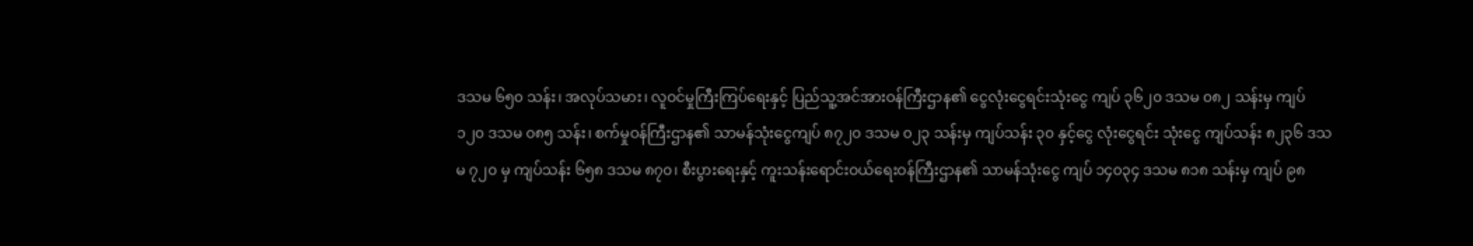ဒသမ ၆၅၀ သန်း၊ အလုပ်သမား၊ လူဝင်မှုကြီးကြပ်ရေးနှင့် ပြည်သူ့အင်အားဝန်ကြီးဌာန၏ ငွေလုံးငွေရင်းသုံးငွေ ကျပ် ၃၆၂၀ ဒသမ ၀၈၂ သန်းမှ ကျပ် ၁၂၀ ဒသမ ၀၈၅ သန်း၊ စက်မှုဝန်ကြီးဌာန၏ သာမန်သုံးငွေကျပ် ၈၇၂၀ ဒသမ ၀၂၃ သန်းမှ ကျပ်သန်း ၃၀ နှင့်ငွေ လုံးငွေရင်း သုံးငွေ ကျပ်သန်း ၈၂၃၆ ဒသမ ၇၂၀ မှ ကျပ်သန်း ၆၅၈ ဒသမ ၈၇၀၊ စီးပွားရေးနှင့် ကူးသန်းရောင်းဝယ်ရေးဝန်ကြီးဌာန၏ သာမန်သုံးငွေ ကျပ် ၁၄၀၃၄ ဒသမ ၈၁၈ သန်းမှ ကျပ် ၉၈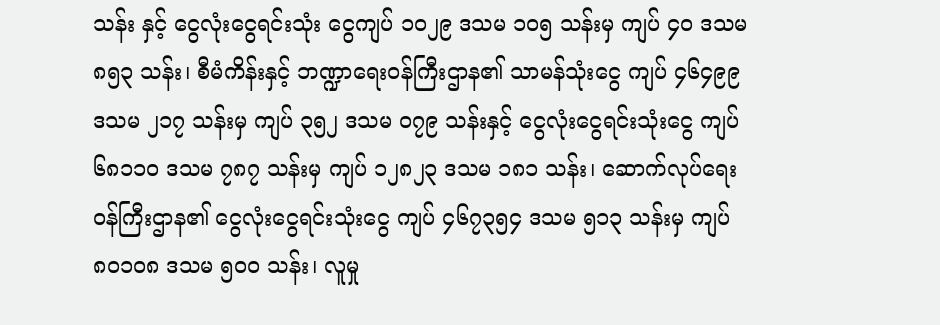သန်း နှင့် ငွေလုံးငွေရင်းသုံး ငွေကျပ် ၁၀၂၉ ဒသမ ၁၀၅ သန်းမှ ကျပ် ၄၀ ဒသမ ၈၅၃ သန်း၊ စီမံကိန်းနှင့် ဘဏ္ဍာရေးဝန်ကြီးဌာန၏ သာမန်သုံးငွေ ကျပ် ၄၆၄၉၉ ဒသမ ၂၁၇ သန်းမှ ကျပ် ၃၅၂ ဒသမ ၀၇၉ သန်းနှင့် ငွေလုံးငွေရင်းသုံးငွေ ကျပ် ၆၈၁၁၀ ဒသမ ၇၈၇ သန်းမှ ကျပ် ၁၂၈၂၃ ဒသမ ၁၈၁ သန်း၊ ဆောက်လုပ်ရေးဝန်ကြီးဌာန၏ ငွေလုံးငွေရင်းသုံးငွေ ကျပ် ၄၆၇၃၅၄ ဒသမ ၅၁၃ သန်းမှ ကျပ် ၈၀၁၀၈ ဒသမ ၅၀၀ သန်း၊ လူမှု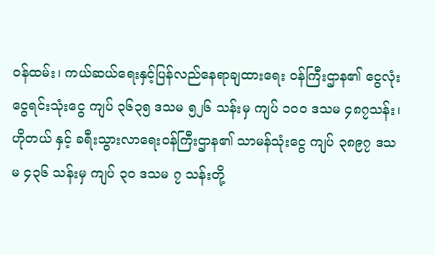ဝန်ထမ်း၊ ကယ်ဆယ်ရေးနှင့်ပြန်လည်နေရာချထားရေး ဝန်ကြီးဌာန၏ ငွေလုံးငွေရင်းသုံးငွေ ကျပ် ၃၆၃၅ ဒသမ ၅၂၆ သန်းမှ ကျပ် ၁၀၀ ဒသမ ၄၈၇သန်း၊ ဟိုတယ် နှင့် ခရီးသွားလာရေးဝန်ကြီးဌာန၏ သာမန်သုံးငွေ ကျပ် ၃၈၉၇ ဒသမ ၄၃၆ သန်းမှ ကျပ် ၃၀ ဒသမ ၇ သန်းတို့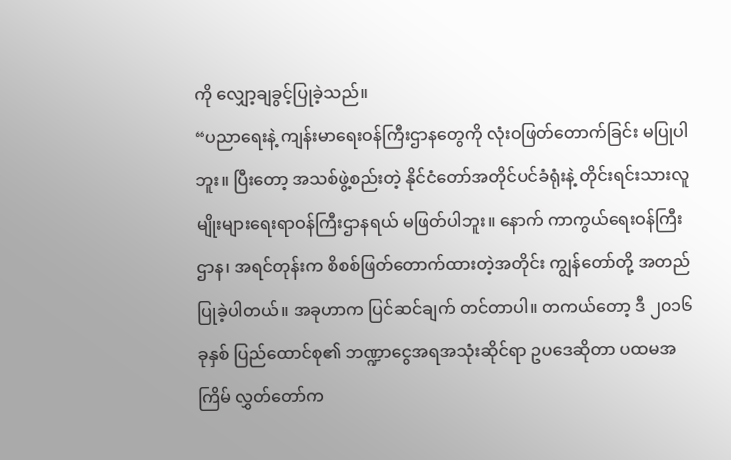ကို လျှော့ချခွင့်ပြုခဲ့သည်။
“ပညာရေးနဲ့ ကျန်းမာရေးဝန်ကြီးဌာနတွေကို လုံးဝဖြတ်တောက်ခြင်း မပြုပါဘူး။ ပြီးတော့ အသစ်ဖွဲ့စည်းတဲ့ နိုင်ငံတော်အတိုင်ပင်ခံရုံးနဲ့ တိုင်းရင်းသားလူမျိုးများရေးရာဝန်ကြီးဌာနရယ် မဖြတ်ပါဘူး။ နောက် ကာကွယ်ရေးဝန်ကြီးဌာန၊ အရင်တုန်းက စိစစ်ဖြတ်တောက်ထားတဲ့အတိုင်း ကျွန်တော်တို့ အတည်ပြုခဲ့ပါတယ်။ အခုဟာက ပြင်ဆင်ချက် တင်တာပါ။ တကယ်တော့ ဒီ ၂၀၁၆ ခုနှစ် ပြည်ထောင်စု၏ ဘဏ္ဍာငွေအရအသုံးဆိုင်ရာ ဥပဒေဆိုတာ ပထမအကြိမ် လွှတ်တော်က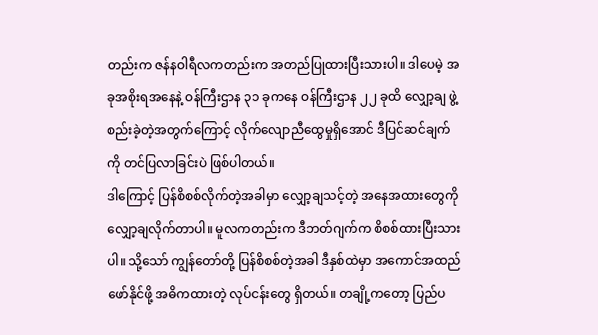တည်းက ဇန်နဝါရီလကတည်းက အတည်ပြုထားပြီးသားပါ။ ဒါပေမဲ့ အခုအစိုးရအနေနဲ့ ဝန်ကြီးဌာန ၃၁ ခုကနေ ဝန်ကြီးဌာန ၂၂ ခုထိ လျှော့ချ ဖွဲ့စည်းခဲ့တဲ့အတွက်ကြောင့် လိုက်လျောညီထွေမှုရှိအောင် ဒီပြင်ဆင်ချက်ကို တင်ပြလာခြင်းပဲ ဖြစ်ပါတယ်။
ဒါကြောင့် ပြန်စိစစ်လိုက်တဲ့အခါမှာ လျှော့ချသင့်တဲ့ အနေအထားတွေကို လျှော့ချလိုက်တာပါ။ မူလကတည်းက ဒီဘတ်ဂျက်က စိစစ်ထားပြီးသားပါ။ သို့သော် ကျွန်တော်တို့ ပြန်စိစစ်တဲ့အခါ ဒီနှစ်ထဲမှာ အကောင်အထည်ဖော်နိုင်ဖို့ အဓိကထားတဲ့ လုပ်ငန်းတွေ ရှိတယ်။ တချို့ကတော့ ပြည်ပ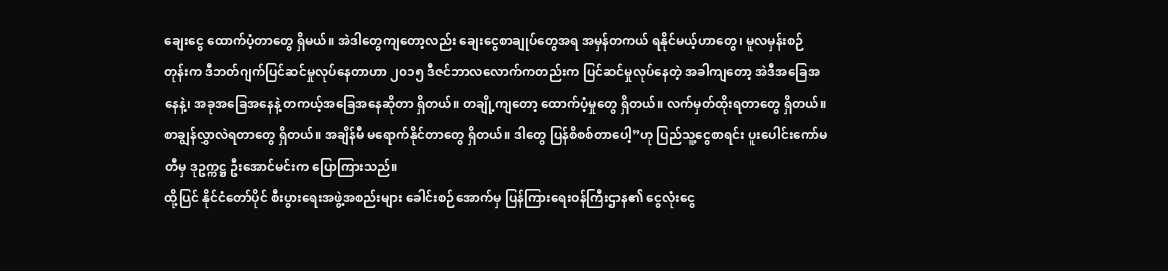ချေးငွေ ထောက်ပံ့တာတွေ ရှိမယ်။ အဲဒါတွေကျတော့လည်း ချေးငွေစာချုပ်တွေအရ အမှန်တကယ် ရနိုင်မယ့်ဟာတွေ၊ မူလမှန်းစဉ်တုန်းက ဒီဘတ်ဂျက်ပြင်ဆင်မှုလုပ်နေတာဟာ ၂၀၁၅ ဒီဇင်ဘာလလောက်ကတည်းက ပြင်ဆင်မှုလုပ်နေတဲ့ အခါကျတော့ အဲဒီအခြေအနေနဲ့၊ အခုအခြေအနေနဲ့ တကယ့်အခြေအနေဆိုတာ ရှိတယ်။ တချို့ကျတော့ ထောက်ပံ့မှုတွေ ရှိတယ်။ လက်မှတ်ထိုးရတာတွေ ရှိတယ်။
စာချွန်လွှာလဲရတာတွေ ရှိတယ်။ အချိန်မီ မရောက်နိုင်တာတွေ ရှိတယ်။ ဒါတွေ ပြန်စိစစ်တာပေါ့”ဟု ပြည်သူ့ငွေစာရင်း ပူးပေါင်းကော်မတီမှ ဒုဥက္ကဋ္ဌ ဦးအောင်မင်းက ပြောကြားသည်။
ထို့ပြင် နိုင်ငံတော်ပိုင် စီးပွားရေးအဖွဲ့အစည်းများ ခေါင်းစဉ်အောက်မှ ပြန်ကြားရေးဝန်ကြီးဌာန၏ ငွေလုံးငွေ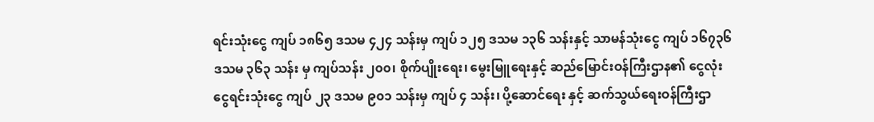ရင်းသုံးငွေ ကျပ် ၁၈၆၅ ဒသမ ၄၂၄ သန်းမှ ကျပ် ၁၂၅ ဒသမ ၁၃၆ သန်းနှင့် သာမန်သုံးငွေ ကျပ် ၁၆၇၃၆ ဒသမ ၃၆၃ သန်း မှ ကျပ်သန်း ၂၀၀၊ စိုက်ပျိုးရေး၊ မွေးမြူရေးနှင့် ဆည်မြောင်းဝန်ကြီးဌာန၏ ငွေလုံးငွေရင်းသုံးငွေ ကျပ် ၂၃ ဒသမ ၉၀၁ သန်းမှ ကျပ် ၄ သန်း၊ ပို့ဆောင်ရေး နှင့် ဆက်သွယ်ရေးဝန်ကြီးဌာ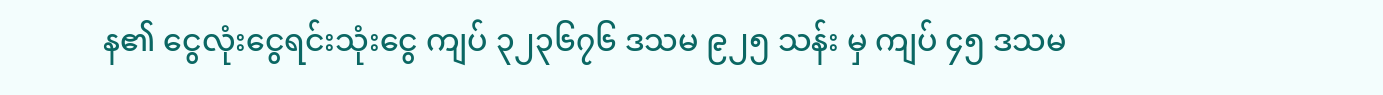န၏ ငွေလုံးငွေရင်းသုံးငွေ ကျပ် ၃၂၃၆၇၆ ဒသမ ၉၂၅ သန်း မှ ကျပ် ၄၅ ဒသမ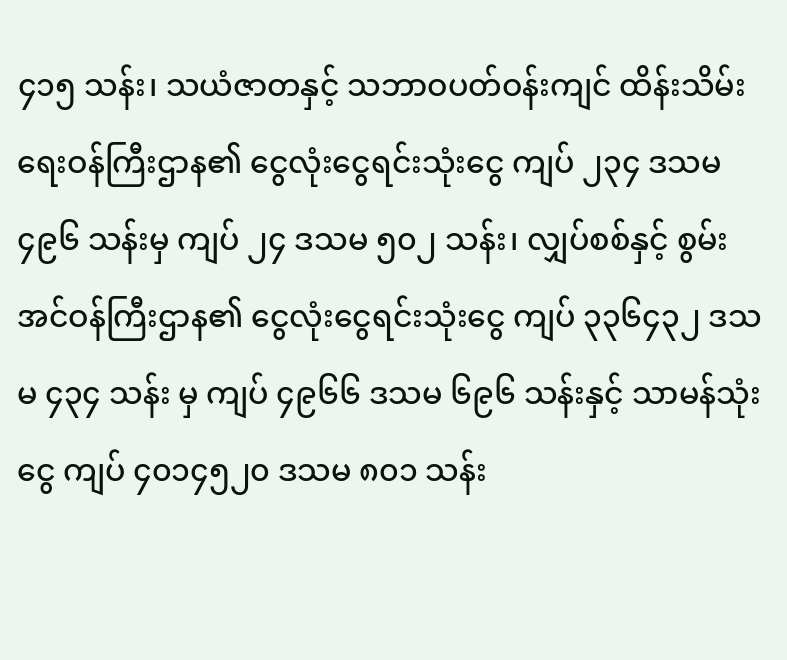၄၁၅ သန်း၊ သယံဇာတနှင့် သဘာဝပတ်ဝန်းကျင် ထိန်းသိမ်းရေးဝန်ကြီးဌာန၏ ငွေလုံးငွေရင်းသုံးငွေ ကျပ် ၂၃၄ ဒသမ ၄၉၆ သန်းမှ ကျပ် ၂၄ ဒသမ ၅၀၂ သန်း၊ လျှပ်စစ်နှင့် စွမ်းအင်ဝန်ကြီးဌာန၏ ငွေလုံးငွေရင်းသုံးငွေ ကျပ် ၃၃၆၄၃၂ ဒသမ ၄၃၄ သန်း မှ ကျပ် ၄၉၆၆ ဒသမ ၆၉၆ သန်းနှင့် သာမန်သုံးငွေ ကျပ် ၄၀၁၄၅၂၀ ဒသမ ၈၀၁ သန်း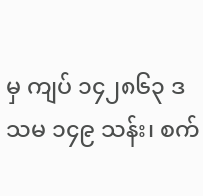မှ ကျပ် ၁၄၂၈၆၃ ဒသမ ၁၄၉ သန်း၊ စက်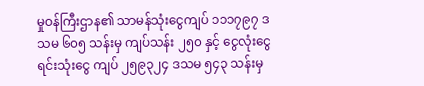မှုဝန်ကြီးဌာန၏ သာမန်သုံးငွေကျပ် ၁၁၁၇၉၇ ဒသမ ၆၀၅ သန်းမှ ကျပ်သန်း ၂၅၀ နှင့် ငွေလုံးငွေရင်းသုံးငွေ ကျပ် ၂၅၉၃၂၄ ဒသမ ၅၄၃ သန်းမှ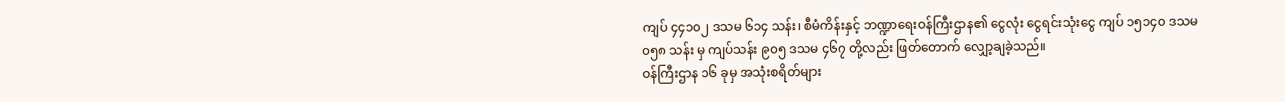ကျပ် ၄၄၁၀၂ ဒသမ ၆၁၄ သန်း၊ စီမံကိန်းနှင့် ဘဏ္ဍာရေးဝန်ကြီးဌာန၏ ငွေလုံး ငွေရင်းသုံးငွေ ကျပ် ၁၅၁၄၀ ဒသမ ၀၅၈ သန်း မှ ကျပ်သန်း ၉၀၅ ဒသမ ၄၆၇ တို့လည်း ဖြတ်တောက် လျှော့ချခဲ့သည်။
ဝန်ကြီးဌာန ၁၆ ခုမှ အသုံးစရိတ်များ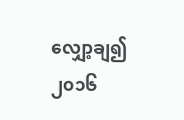လျှော့ချ၍ ၂၀၁၆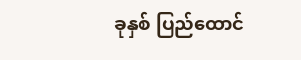ခုနှစ် ပြည်ထောင်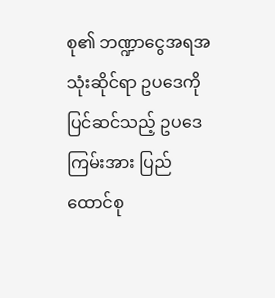စု၏ ဘဏ္ဍာငွေအရအသုံးဆိုင်ရာ ဥပဒေကို ပြင်ဆင်သည့် ဥပဒေကြမ်းအား ပြည်ထောင်စု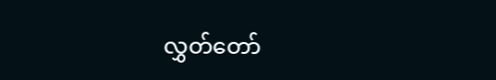လွှတ်တော်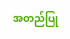အတည်ပြု